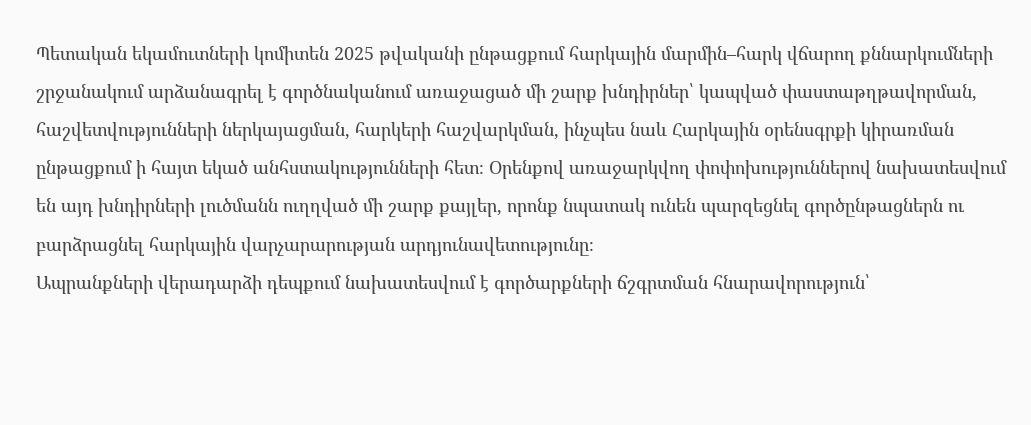Պետական եկամուտների կոմիտեն 2025 թվականի ընթացքում հարկային մարմին–հարկ վճարող քննարկումների շրջանակում արձանագրել է գործնականում առաջացած մի շարք խնդիրներ՝ կապված փաստաթղթավորման, հաշվետվությունների ներկայացման, հարկերի հաշվարկման, ինչպես նաև Հարկային օրենսգրքի կիրառման ընթացքում ի հայտ եկած անհստակությունների հետ։ Օրենքով առաջարկվող փոփոխություններով նախատեսվում են այդ խնդիրների լուծմանն ուղղված մի շարք քայլեր, որոնք նպատակ ունեն պարզեցնել գործընթացներն ու բարձրացնել հարկային վարչարարության արդյունավետությունը։
Ապրանքների վերադարձի դեպքում նախատեսվում է գործարքների ճշգրտման հնարավորություն՝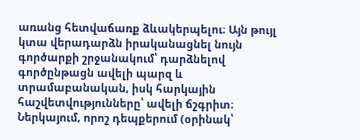առանց հետվաճառք ձևակերպելու։ Այն թույլ կտա վերադարձն իրականացնել նույն գործարքի շրջանակում՝ դարձնելով գործընթացն ավելի պարզ և տրամաբանական, իսկ հարկային հաշվետվությունները՝ ավելի ճշգրիտ։ Ներկայում, որոշ դեպքերում (օրինակ՝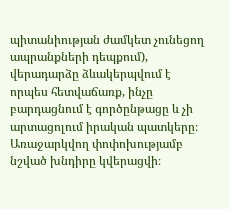պիտանիության ժամկետ չունեցող ապրանքների դեպքում), վերադարձը ձևակերպվում է որպես հետվաճառք, ինչը բարդացնում է գործընթացը և չի արտացոլում իրական պատկերը։ Առաջարկվող փոփոխությամբ նշված խնդիրը կվերացվի։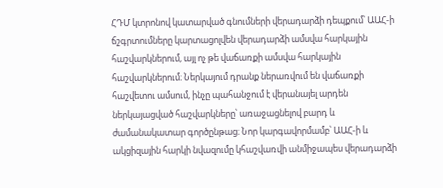ՀԴՄ կտրոնով կատարված գնումների վերադարձի դեպքում՝ ԱԱՀ-ի ճշգրտումները կարտացոլվեն վերադարձի ամսվա հարկային հաշվարկներում, այլ ոչ թե վաճառքի ամսվա հարկային հաշվարկներում։ Ներկայում դրանք ներառվում են վաճառքի հաշվետու ամսում, ինչը պահանջում է վերանայել արդեն ներկայացված հաշվարկները՝ առաջացնելով բարդ և ժամանակատար գործընթաց։ Նոր կարգավորմամբ՝ ԱԱՀ-ի և ակցիզային հարկի նվազումը կհաշվառվի անմիջապես վերադարձի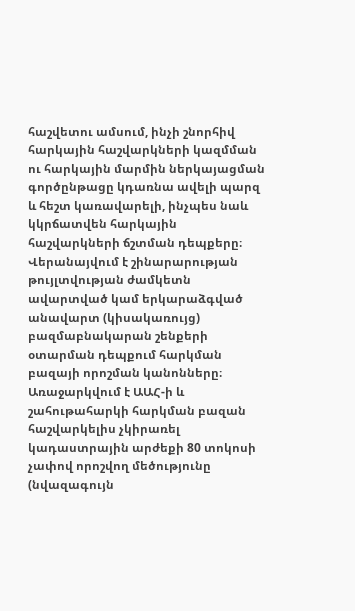հաշվետու ամսում, ինչի շնորհիվ հարկային հաշվարկների կազմման ու հարկային մարմին ներկայացման գործընթացը կդառնա ավելի պարզ և հեշտ կառավարելի, ինչպես նաև կկրճատվեն հարկային հաշվարկների ճշտման դեպքերը։
Վերանայվում է շինարարության թույլտվության ժամկետն ավարտված կամ երկարաձգված անավարտ (կիսակառույց) բազմաբնակարան շենքերի օտարման դեպքում հարկման բազայի որոշման կանոնները։ Առաջարկվում է ԱԱՀ-ի և շահութահարկի հարկման բազան հաշվարկելիս չկիրառել կադաստրային արժեքի 80 տոկոսի չափով որոշվող մեծությունը (նվազագույն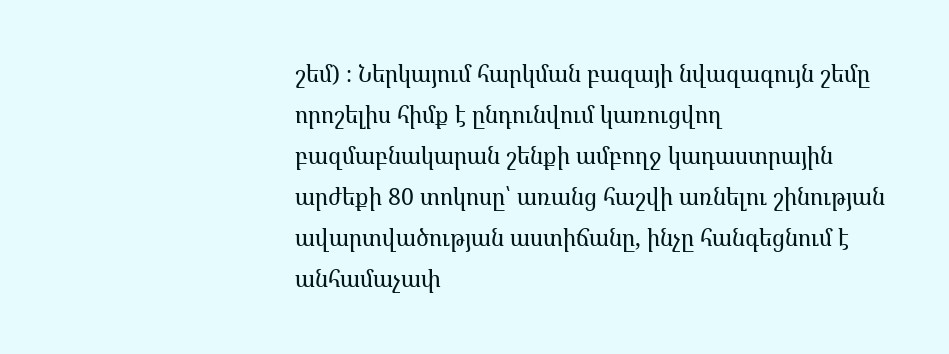շեմ) ։ Ներկայում հարկման բազայի նվազագույն շեմը որոշելիս հիմք է ընդունվում կառուցվող բազմաբնակարան շենքի ամբողջ կադաստրային արժեքի 80 տոկոսը՝ առանց հաշվի առնելու շինության ավարտվածության աստիճանը, ինչը հանգեցնում է անհամաչափ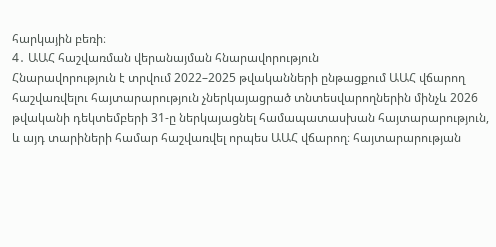հարկային բեռի։
4․ ԱԱՀ հաշվառման վերանայման հնարավորություն
Հնարավորություն է տրվում 2022–2025 թվականների ընթացքում ԱԱՀ վճարող հաշվառվելու հայտարարություն չներկայացրած տնտեսվարողներին մինչև 2026 թվականի դեկտեմբերի 31-ը ներկայացնել համապատասխան հայտարարություն, և այդ տարիների համար հաշվառվել որպես ԱԱՀ վճարող։ հայտարարության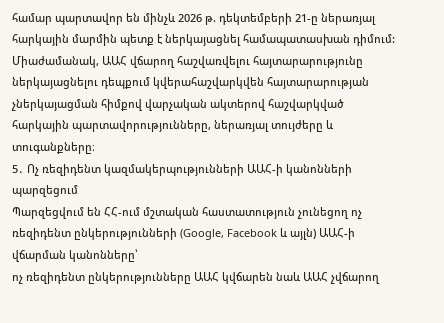համար պարտավոր են մինչև 2026 թ. դեկտեմբերի 21-ը ներառյալ հարկային մարմին պետք է ներկայացնել համապատասխան դիմում: Միաժամանակ, ԱԱՀ վճարող հաշվառվելու հայտարարությունը ներկայացնելու դեպքում կվերահաշվարկվեն հայտարարության չներկայացման հիմքով վարչական ակտերով հաշվարկված հարկային պարտավորությունները, ներառյալ տույժերը և տուգանքները։
5․ Ոչ ռեզիդենտ կազմակերպությունների ԱԱՀ-ի կանոնների պարզեցում
Պարզեցվում են ՀՀ-ում մշտական հաստատություն չունեցող ոչ ռեզիդենտ ընկերությունների (Google, Facebook և այլն) ԱԱՀ-ի վճարման կանոնները՝
ոչ ռեզիդենտ ընկերությունները ԱԱՀ կվճարեն նաև ԱԱՀ չվճարող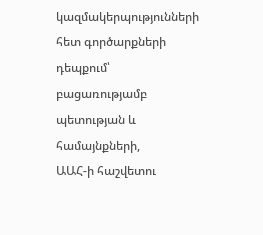կազմակերպությունների հետ գործարքների դեպքում՝ բացառությամբ պետության և համայնքների,
ԱԱՀ-ի հաշվետու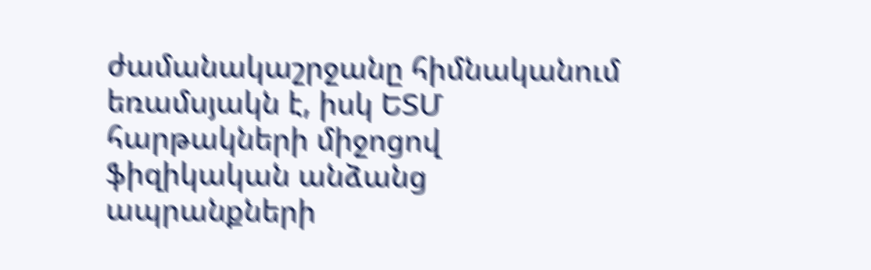ժամանակաշրջանը հիմնականում եռամսյակն է, իսկ ԵՏՄ հարթակների միջոցով ֆիզիկական անձանց ապրանքների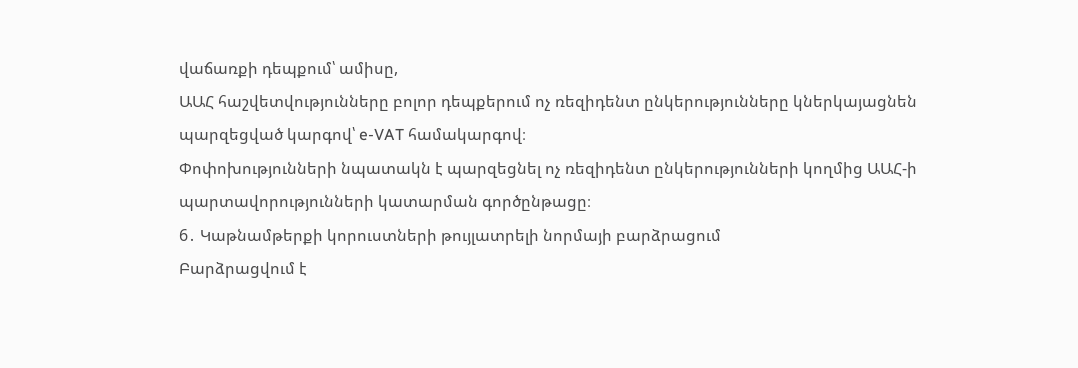վաճառքի դեպքում՝ ամիսը,
ԱԱՀ հաշվետվությունները բոլոր դեպքերում ոչ ռեզիդենտ ընկերությունները կներկայացնեն պարզեցված կարգով՝ e-VAT համակարգով։
Փոփոխությունների նպատակն է պարզեցնել ոչ ռեզիդենտ ընկերությունների կողմից ԱԱՀ-ի պարտավորությունների կատարման գործընթացը։
6․ Կաթնամթերքի կորուստների թույլատրելի նորմայի բարձրացում
Բարձրացվում է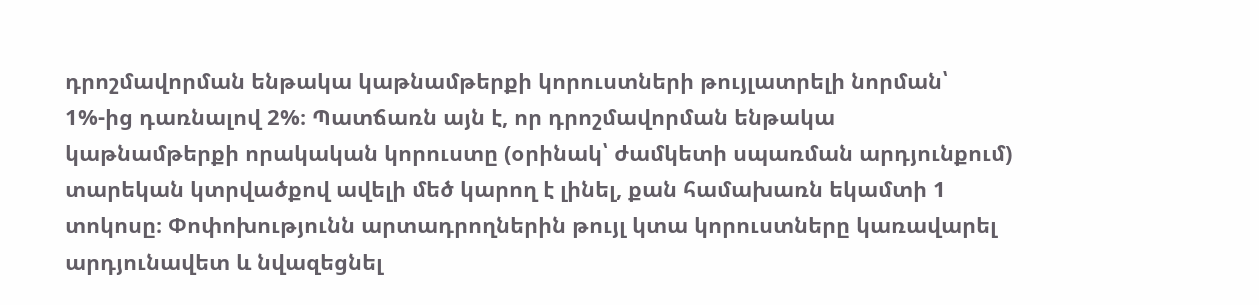դրոշմավորման ենթակա կաթնամթերքի կորուստների թույլատրելի նորման՝ 1%-ից դառնալով 2%։ Պատճառն այն է, որ դրոշմավորման ենթակա կաթնամթերքի որակական կորուստը (օրինակ՝ ժամկետի սպառման արդյունքում) տարեկան կտրվածքով ավելի մեծ կարող է լինել, քան համախառն եկամտի 1 տոկոսը։ Փոփոխությունն արտադրողներին թույլ կտա կորուստները կառավարել արդյունավետ և նվազեցնել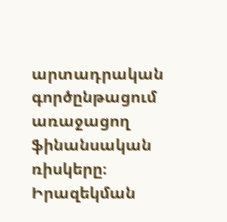արտադրական գործընթացում առաջացող ֆինանսական ռիսկերը։
Իրազեկման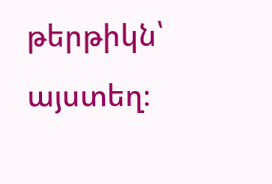թերթիկն՝ այստեղ։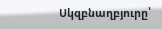Սկզբնաղբյուրը՝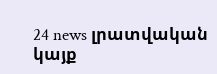24 news լրատվական կայք